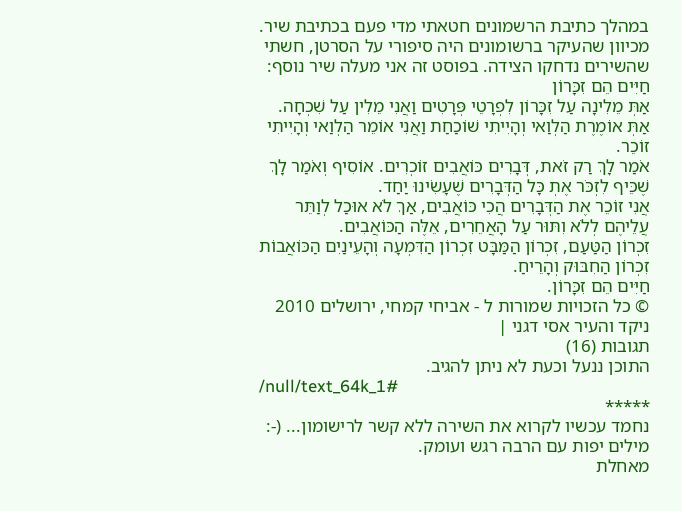במהלך כתיבת הרשמונים חטאתי מדי פעם בכתיבת שיר. מכיוון שהעיקר ברשומונים היה סיפורי על הסרטן, חשתי שהשירים נדחקו הצידה. בפוסט זה אני מעלה שיר נוסף:
חַיִּים הֵם זִכָּרוֹן
אַתְּ מֵלִינָה עַל זִכָּרוֹן לִפְרָטֵי פְּרָטִים וַאֲנִי מֵלִין עַל שִׁכְחָה. אַתְּ אוֹמֶרֶת הַלְוַאי וְהָיִיתִי שׁוֹכַחַת וַאֲנִי אוֹמֵר הַלְוַאי וְהָיִיתִי זוֹכֵר.
אֹמַר לָךְ רַק זֹאת, דְּבָרִים כּוֹאֲבִים זוֹכְרִים. אוֹסִיף וְאֹמַר לָךְ שֶׁכֵּיף לִזְכֹּר אֶתְ כָּל הַדְּבָרִים שֶׁעָשִׂינוּ יַחַד.
אֲנִי זוֹכֵר אֶת הַדְּבָרִים הֲכִי כּוֹאֲבִים, אַךְ לֹא אוּכַל לְוַתֵּר עֲלֵיהֶם לְלֹא וִתּוּר עַל הָאֲחֵרִים, אֵלֶּה הַכּוֹאֲבִים.
זִכְרוֹן הַטַּעַם, זִכְרוֹן הַמַּבָּט זִכְרוֹן הַדִּמְעָה וְהָעֵינַיִם הַכּוֹאֲבוֹת זִכְרוֹן הַחִבּוּק וְהָרֵיחַ.
חַיִּים הֵם זִכָּרוֹן.
© כל הזכויות שמורות ל - אביחי קמחי, ירושלים 2010 ניקד והעיר אסי דגני |
תגובות (16)
התוכן ננעל וכעת לא ניתן להגיב.
/null/text_64k_1#
*****
נחמד עכשיו לקרוא את השירה ללא קשר לרישומון... (-:
מילים יפות עם הרבה רגש ועומק.
מאחלת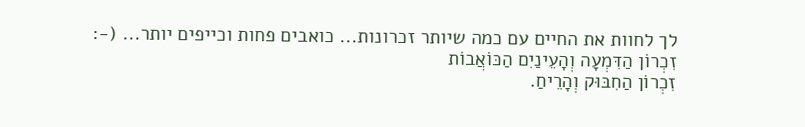לך לחוות את החיים עם כמה שיותר זכרונות... כואבים פחות וכייפים יותר... (-:
זִכְרוֹן הַדִּמְעָה וְהָעֵינַיִם הַכּוֹאֲבוֹת
זִכְרוֹן הַחִבּוּק וְהָרֵיחַ.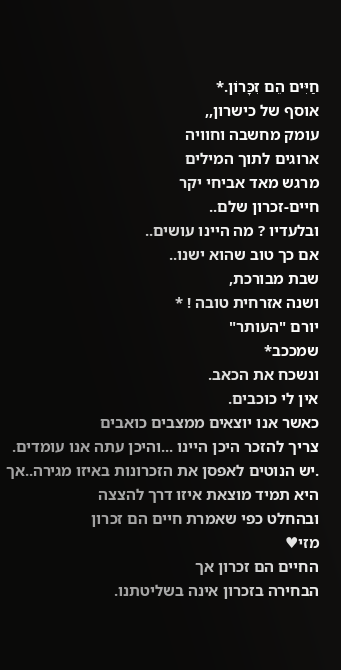חַיִּים הֵם זִכָּרוֹן.*
אוסף של כישרון,,
עומק מחשבה וחוויה
ארוגים לתוך המילים
מרגש מאד אביחי יקר
חיים-זכרון שלם..
ובלעדיו ? מה היינו עושים..
אם כך טוב שהוא ישנו..
שבת מבורכת,
ושנה אזרחית טובה ! *
יורם "העותר"
שמככב*
ונשכח את הכאב.
אין לי כוכבים.
כאשר אנו יוצאים ממצבים כואבים
צריך להזכר היכן היינו ...והיכן עתה אנו עומדים.
.יש הנוטים לאפסן את הזכרונות באיזו מגירה..אך היא תמיד מוצאת איזו דרך להצצה
ובהחלט כפי שאמרת חיים הם זכרון
מזי♥
החיים הם זכרון אך
הבחירה בזכרון אינה בשליטתנו.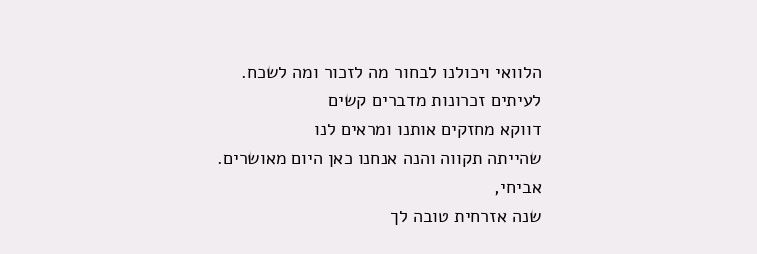הלוואי ויכולנו לבחור מה לזכור ומה לשכח.
לעיתים זכרונות מדברים קשים
דווקא מחזקים אותנו ומראים לנו
שהייתה תקווה והנה אנחנו כאן היום מאושרים.
אביחי,
שנה אזרחית טובה לך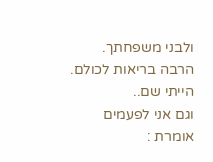ולבני משפחתך.
הרבה בריאות לכולם.
הייתי שם..
וגם אני לפעמים אומרת :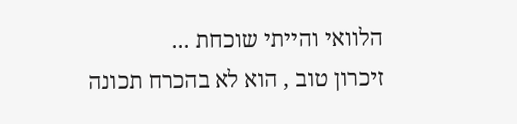הלוואי והייתי שוכחת ...
זיכרון טוב , הוא לא בהכרח תכונה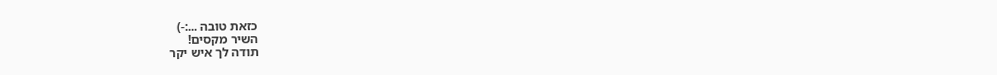כזאת טובה ...:-)
השיר מקסים!
תודה לך איש יקר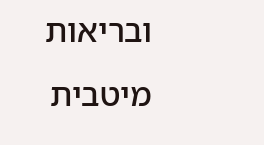ובריאות מיטבית